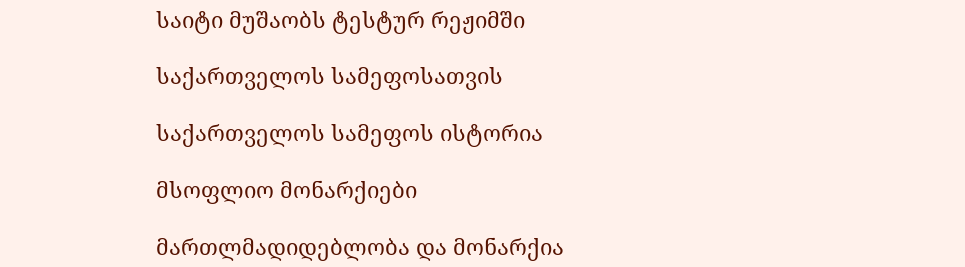საიტი მუშაობს ტესტურ რეჟიმში

საქართველოს სამეფოსათვის

საქართველოს სამეფოს ისტორია

მსოფლიო მონარქიები

მართლმადიდებლობა და მონარქია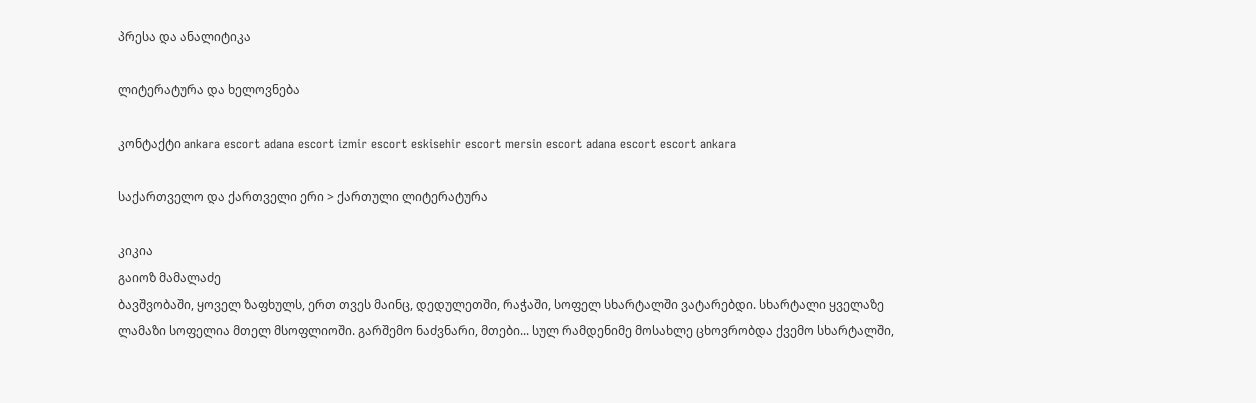პრესა და ანალიტიკა

ლიტერატურა და ხელოვნება

კონტაქტი ankara escort adana escort izmir escort eskisehir escort mersin escort adana escort escort ankara

საქართველო და ქართველი ერი > ქართული ლიტერატურა

კიკია
გაიოზ მამალაძე
ბავშვობაში, ყოველ ზაფხულს, ერთ თვეს მაინც, დედულეთში, რაჭაში, სოფელ სხარტალში ვატარებდი. სხარტალი ყველაზე ლამაზი სოფელია მთელ მსოფლიოში. გარშემო ნაძვნარი, მთები... სულ რამდენიმე მოსახლე ცხოვრობდა ქვემო სხარტალში,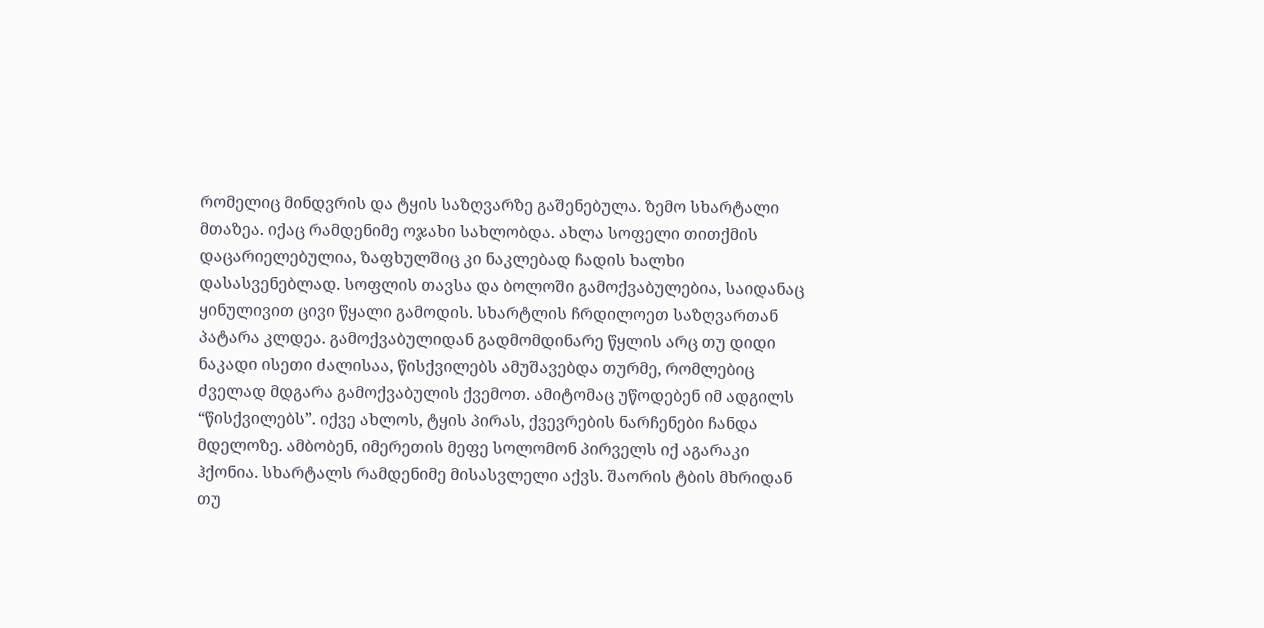რომელიც მინდვრის და ტყის საზღვარზე გაშენებულა. ზემო სხარტალი მთაზეა. იქაც რამდენიმე ოჯახი სახლობდა. ახლა სოფელი თითქმის დაცარიელებულია, ზაფხულშიც კი ნაკლებად ჩადის ხალხი დასასვენებლად. სოფლის თავსა და ბოლოში გამოქვაბულებია, საიდანაც ყინულივით ცივი წყალი გამოდის. სხარტლის ჩრდილოეთ საზღვართან პატარა კლდეა. გამოქვაბულიდან გადმომდინარე წყლის არც თუ დიდი ნაკადი ისეთი ძალისაა, წისქვილებს ამუშავებდა თურმე, რომლებიც ძველად მდგარა გამოქვაბულის ქვემოთ. ამიტომაც უწოდებენ იმ ადგილს “წისქვილებს”. იქვე ახლოს, ტყის პირას, ქვევრების ნარჩენები ჩანდა მდელოზე. ამბობენ, იმერეთის მეფე სოლომონ პირველს იქ აგარაკი ჰქონია. სხარტალს რამდენიმე მისასვლელი აქვს. შაორის ტბის მხრიდან თუ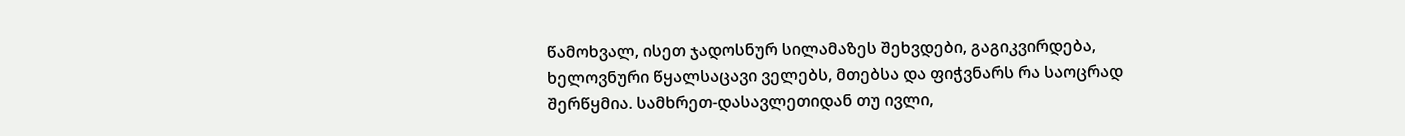წამოხვალ, ისეთ ჯადოსნურ სილამაზეს შეხვდები, გაგიკვირდება, ხელოვნური წყალსაცავი ველებს, მთებსა და ფიჭვნარს რა საოცრად შერწყმია. სამხრეთ-დასავლეთიდან თუ ივლი,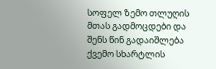სოფელ ზემო თლუღის მთას გადმოცდები და შენს წინ გადაიშლება ქვემო სხარტლის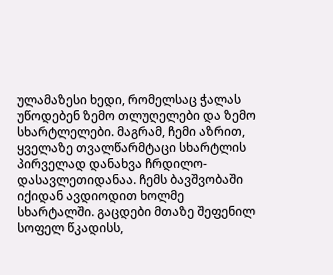ულამაზესი ხედი, რომელსაც ჭალას უწოდებენ ზემო თლუღელები და ზემო სხარტლელები. მაგრამ, ჩემი აზრით, ყველაზე თვალწარმტაცი სხარტლის პირველად დანახვა ჩრდილო-დასავლეთიდანაა. ჩემს ბავშვობაში იქიდან ავდიოდით ხოლმე სხარტალში. გაცდები მთაზე შეფენილ სოფელ წკადისს,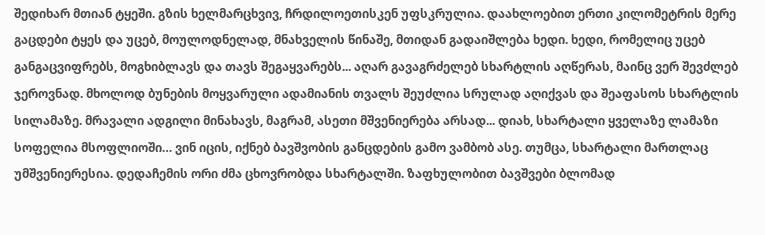შედიხარ მთიან ტყეში. გზის ხელმარცხვივ, ჩრდილოეთისკენ უფსკრულია. დაახლოებით ერთი კილომეტრის მერე გაცდები ტყეს და უცებ, მოულოდნელად, მნახველის წინაშე, მთიდან გადაიშლება ხედი. ხედი, რომელიც უცებ განგაცვიფრებს, მოგხიბლავს და თავს შეგაყვარებს... აღარ გავაგრძელებ სხარტლის აღწერას, მაინც ვერ შევძლებ ჯეროვნად. მხოლოდ ბუნების მოყვარული ადამიანის თვალს შეუძლია სრულად აღიქვას და შეაფასოს სხარტლის სილამაზე. მრავალი ადგილი მინახავს, მაგრამ, ასეთი მშვენიერება არსად... დიახ, სხარტალი ყველაზე ლამაზი სოფელია მსოფლიოში… ვინ იცის, იქნებ ბავშვობის განცდების გამო ვამბობ ასე. თუმცა, სხარტალი მართლაც უმშვენიერესია. დედაჩემის ორი ძმა ცხოვრობდა სხარტალში. ზაფხულობით ბავშვები ბლომად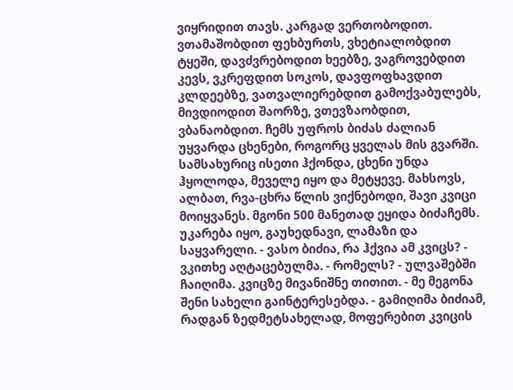ვიყრიდით თავს. კარგად ვერთობოდით. ვთამაშობდით ფეხბურთს, ვხეტიალობდით ტყეში, დავძვრებოდით ხეებზე, ვაგროვებდით კევს, ვკრეფდით სოკოს, დავფოფხავდით კლდეებზე, ვათვალიერებდით გამოქვაბულებს, მივდიოდით შაორზე, ვთევზაობდით, ვბანაობდით. ჩემს უფროს ბიძას ძალიან უყვარდა ცხენები, როგორც ყველას მის გვარში. სამსახურიც ისეთი ჰქონდა, ცხენი უნდა ჰყოლოდა, მეველე იყო და მეტყევე. მახსოვს, ალბათ, რვა-ცხრა წლის ვიქნებოდი, შავი კვიცი მოიყვანეს. მგონი 500 მანეთად ეყიდა ბიძაჩემს. უკარება იყო, გაუხედნავი, ლამაზი და საყვარელი. - ვასო ბიძია, რა ჰქვია ამ კვიცს? - ვკითხე აღტაცებულმა. - რომელს? - ულვაშებში ჩაიღიმა. კვიცზე მივანიშნე თითით. - მე მეგონა შენი სახელი გაინტერესებდა. - გამიღიმა ბიძიამ, რადგან ზედმეტსახელად, მოფერებით კვიცის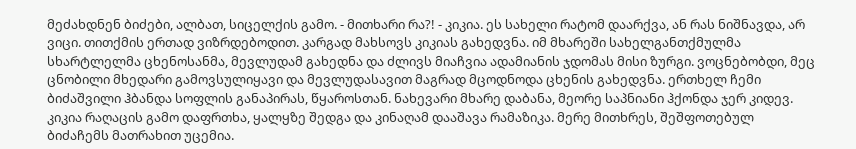მეძახდნენ ბიძები, ალბათ, სიცელქის გამო. - მითხარი რა?! - კიკია. ეს სახელი რატომ დაარქვა, ან რას ნიშნავდა, არ ვიცი. თითქმის ერთად ვიზრდებოდით. კარგად მახსოვს კიკიას გახედვნა. იმ მხარეში სახელგანთქმულმა სხარტლელმა ცხენოსანმა, მევლუდამ გახედნა და ძლივს მიაჩვია ადამიანის ჯდომას მისი ზურგი. ვოცნებობდი, მეც ცნობილი მხედარი გამოვსულიყავი და მევლუდასავით მაგრად მცოდნოდა ცხენის გახედვნა. ერთხელ ჩემი ბიძაშვილი ჰბანდა სოფლის განაპირას, წყაროსთან. ნახევარი მხარე დაბანა, მეორე საპნიანი ჰქონდა ჯერ კიდევ. კიკია რაღაცის გამო დაფრთხა, ყალყზე შედგა და კინაღამ დააშავა რამაზიკა. მერე მითხრეს, შეშფოთებულ ბიძაჩემს მათრახით უცემია.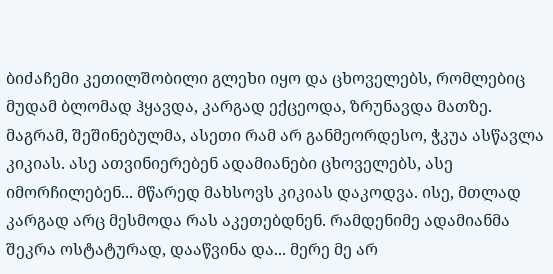ბიძაჩემი კეთილშობილი გლეხი იყო და ცხოველებს, რომლებიც მუდამ ბლომად ჰყავდა, კარგად ექცეოდა, ზრუნავდა მათზე. მაგრამ, შეშინებულმა, ასეთი რამ არ განმეორდესო, ჭკუა ასწავლა კიკიას. ასე ათვინიერებენ ადამიანები ცხოველებს, ასე იმორჩილებენ... მწარედ მახსოვს კიკიას დაკოდვა. ისე, მთლად კარგად არც მესმოდა რას აკეთებდნენ. რამდენიმე ადამიანმა შეკრა ოსტატურად, დააწვინა და... მერე მე არ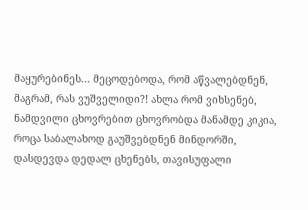მაყურებინეს... მეცოდებოდა, რომ აწვალებდნენ, მაგრამ, რას ვუშველიდი?! ახლა რომ ვიხსენებ, ნამდვილი ცხოვრებით ცხოვრობდა მანამდე კიკია, როცა საბალახოდ გაუშვებდნენ მინდორში, დასდევდა დედალ ცხენებს, თავისუფალი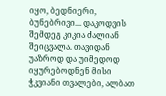იყო, ბედნიერი, ბუნებრივი... დაკოდვის შემდეგ კიკია ძალიან შეიცვალა. თავიდან უაზროდ და უიმედოდ იყურებოდნენ მისი ჭკვიანი თვალები, ალბათ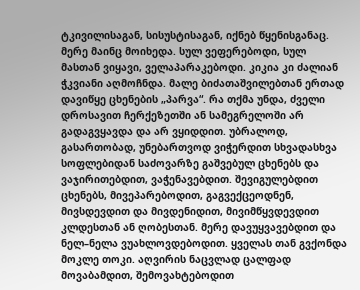ტკივილისაგან, სისუსტისაგან, იქნებ წყენისგანაც. მერე მაინც მოიხედა. სულ ვეფერებოდი, სულ მასთან ვიყავი, ველაპარაკებოდი. კიკია კი ძალიან ჭკვიანი აღმოჩნდა. მალე ბიძათაშვილებთან ერთად დავიწყე ცხენების „პარვა“. რა თქმა უნდა, ძველი დროსავით ჩერქეზეთში ან სამეგრელოში არ გადაგვყავდა და არ ვყიდდით. უბრალოდ, გასართობად, უნებართვოდ ვიჭერდით სხვადასხვა სოფლებიდან საძოვარზე გაშვებულ ცხენებს და ვაჯირითებდით, ვაჭენავებდით. შევიგულებდით ცხენებს, მივეპარებოდით, გაგვექცეოდნენ, მივსდევდით და მივდენიდით, მივიმწყვდევდით კლდესთან ან ღობესთან. მერე დავუყვავებდით და ნელ–ნელა ვუახლოვდებოდით. ყველას თან გვქონდა მოკლე თოკი. აღვირის ნაცვლად ცალფად მოვაბამდით, შემოვახტებოდით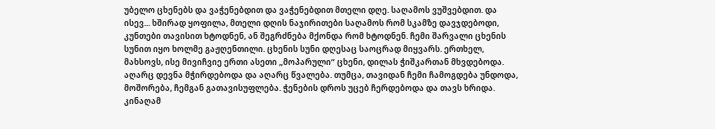უბელო ცხენებს და ვაჭენებდით და ვაჭენებდით მთელი დღე. საღამოს ვუშვებდით. და ისევ... ხშირად ყოფილა, მთელი დღის ნაჯირითები საღამოს რომ სკამზე დავჯდებოდი, კუნთები თავისით ხტოდნენ, ან შეგრძნება მქონდა რომ ხტოდნენ. ჩემი შარვალი ცხენის სუნით იყო ხოლმე გაჟღენთილი. ცხენის სუნი დღესაც საოცრად მიყვარს. ერთხელ, მახსოვს, ისე მივიჩვიე ერთი ასეთი „მოპარული“ ცხენი, დილას ჭიშკართან მხვდებოდა. აღარც დევნა მჭირდებოდა და აღარც წვალება. თუმცა, თავიდან ჩემი ჩამოგდება უნდოდა, მოშორება, ჩემგან გათავისუფლება. ჭენების დროს უცებ ჩერდებოდა და თავს ხრიდა. კინაღამ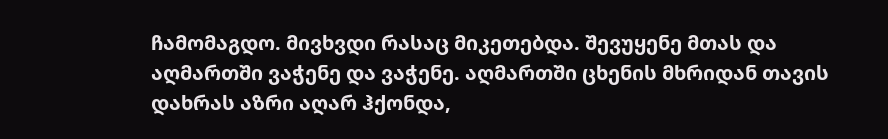ჩამომაგდო. მივხვდი რასაც მიკეთებდა. შევუყენე მთას და აღმართში ვაჭენე და ვაჭენე. აღმართში ცხენის მხრიდან თავის დახრას აზრი აღარ ჰქონდა,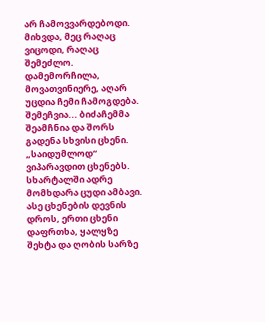არ ჩამოვვარდებოდი. მიხვდა, მეც რაღაც ვიცოდი, რაღაც შემეძლო. დამემორჩილა, მოვათვინიერე, აღარ უცდია ჩემი ჩამოგდება. შემეჩვია... ბიძაჩემმა შეამჩნია და შორს გადენა სხვისი ცხენი. „საიდუმლოდ“ ვიპარავდით ცხენებს. სხარტალში ადრე მომხდარა ცუდი ამბავი. ასე ცხენების დევნის დროს, ერთი ცხენი დაფრთხა, ყალყზე შეხტა და ღობის სარზე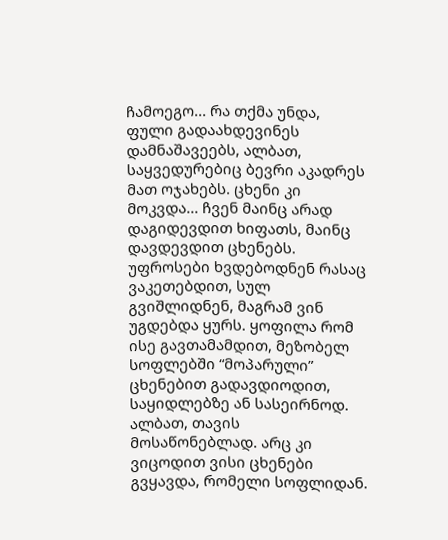ჩამოეგო... რა თქმა უნდა, ფული გადაახდევინეს დამნაშავეებს, ალბათ, საყვედურებიც ბევრი აკადრეს მათ ოჯახებს. ცხენი კი მოკვდა... ჩვენ მაინც არად დაგიდევდით ხიფათს, მაინც დავდევდით ცხენებს. უფროსები ხვდებოდნენ რასაც ვაკეთებდით, სულ გვიშლიდნენ, მაგრამ ვინ უგდებდა ყურს. ყოფილა რომ ისე გავთამამდით, მეზობელ სოფლებში “მოპარული” ცხენებით გადავდიოდით, საყიდლებზე ან სასეირნოდ. ალბათ, თავის მოსაწონებლად. არც კი ვიცოდით ვისი ცხენები გვყავდა, რომელი სოფლიდან.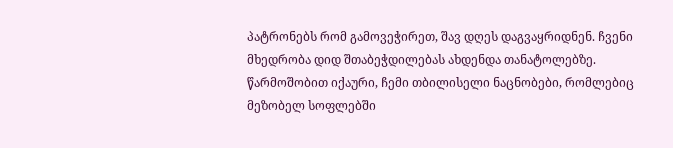პატრონებს რომ გამოვეჭირეთ, შავ დღეს დაგვაყრიდნენ. ჩვენი მხედრობა დიდ შთაბეჭდილებას ახდენდა თანატოლებზე. წარმოშობით იქაური, ჩემი თბილისელი ნაცნობები, რომლებიც მეზობელ სოფლებში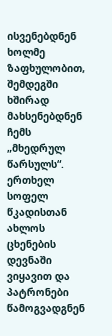ისვენებდნენ ხოლმე ზაფხულობით, შემდეგში ხშირად მახსენებდნენ ჩემს „მხედრულ წარსულს“. ერთხელ სოფელ წკადისთან ახლოს ცხენების დევნაში ვიყავით და პატრონები წამოგვადგნენ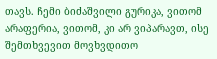თავს. ჩემი ბიძაშვილი გურიკა, ვითომ არაფერია, ვითომ, კი არ ვიპარავთ, ისე შემთხვევით მოვხვდითო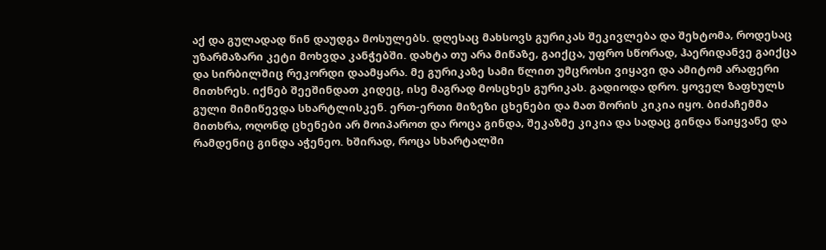აქ და გულადად წინ დაუდგა მოსულებს. დღესაც მახსოვს გურიკას შეკივლება და შეხტომა, როდესაც უზარმაზარი კეტი მოხვდა კანჭებში. დახტა თუ არა მიწაზე, გაიქცა, უფრო სწორად, ჰაერიდანვე გაიქცა და სირბილშიც რეკორდი დაამყარა. მე გურიკაზე სამი წლით უმცროსი ვიყავი და ამიტომ არაფერი მითხრეს. იქნებ შეეშინდათ კიდეც, ისე მაგრად მოსცხეს გურიკას. გადიოდა დრო. ყოველ ზაფხულს გული მიმიწევდა სხარტლისკენ. ერთ-ერთი მიზეზი ცხენები და მათ შორის კიკია იყო. ბიძაჩემმა მითხრა, ოღონდ ცხენები არ მოიპაროთ და როცა გინდა, შეკაზმე კიკია და სადაც გინდა წაიყვანე და რამდენიც გინდა აჭენეო. ხშირად, როცა სხარტალში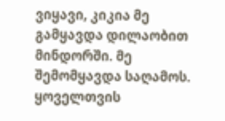ვიყავი, კიკია მე გამყავდა დილაობით მინდორში. მე შემომყავდა საღამოს. ყოველთვის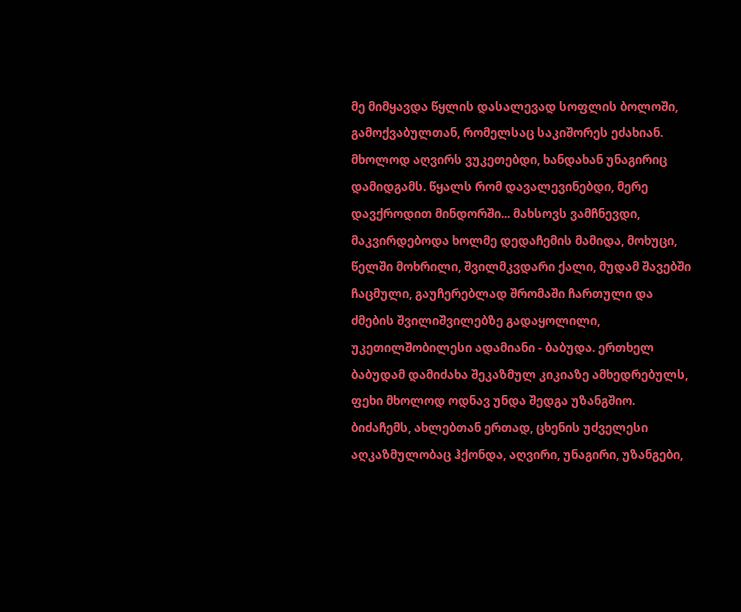მე მიმყავდა წყლის დასალევად სოფლის ბოლოში, გამოქვაბულთან, რომელსაც საკიშორეს ეძახიან. მხოლოდ აღვირს ვუკეთებდი, ხანდახან უნაგირიც დამიდგამს. წყალს რომ დავალევინებდი, მერე დავქროდით მინდორში... მახსოვს ვამჩნევდი, მაკვირდებოდა ხოლმე დედაჩემის მამიდა, მოხუცი, წელში მოხრილი, შვილმკვდარი ქალი, მუდამ შავებში ჩაცმული, გაუჩერებლად შრომაში ჩართული და ძმების შვილიშვილებზე გადაყოლილი, უკეთილშობილესი ადამიანი - ბაბუდა. ერთხელ ბაბუდამ დამიძახა შეკაზმულ კიკიაზე ამხედრებულს, ფეხი მხოლოდ ოდნავ უნდა შედგა უზანგშიო. ბიძაჩემს, ახლებთან ერთად, ცხენის უძველესი აღკაზმულობაც ჰქონდა, აღვირი, უნაგირი, უზანგები,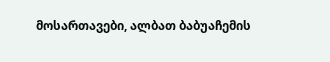მოსართავები, ალბათ ბაბუაჩემის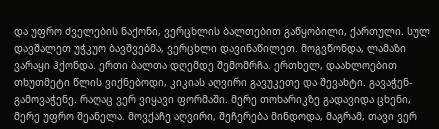და უფრო ძველების ნაქონი, ვერცხლის ბალთებით გაწყობილი, ქართული. სულ დავშალეთ უჭკუო ბავშვებმა, ვერცხლი დავინაწილეთ. მოგვწონდა, ლამაზი ვარაყი ჰქონდა. ერთი ბალთა დღემდე შემომრჩა. ერთხელ, დაახლოებით თხუთმეტი წლის ვიქნებოდი, კიკიას აღვირი გავუკეთე და შევახტი. გავაჭენ-გამოვაჭენე. რაღაც ვერ ვიყავი ფორმაში. მერე თოხარიკზე გადავიდა ცხენი, მერე უფრო შეანელა. მოვქაჩე აღვირი, შეჩერება მინდოდა, მაგრამ, თავი ვერ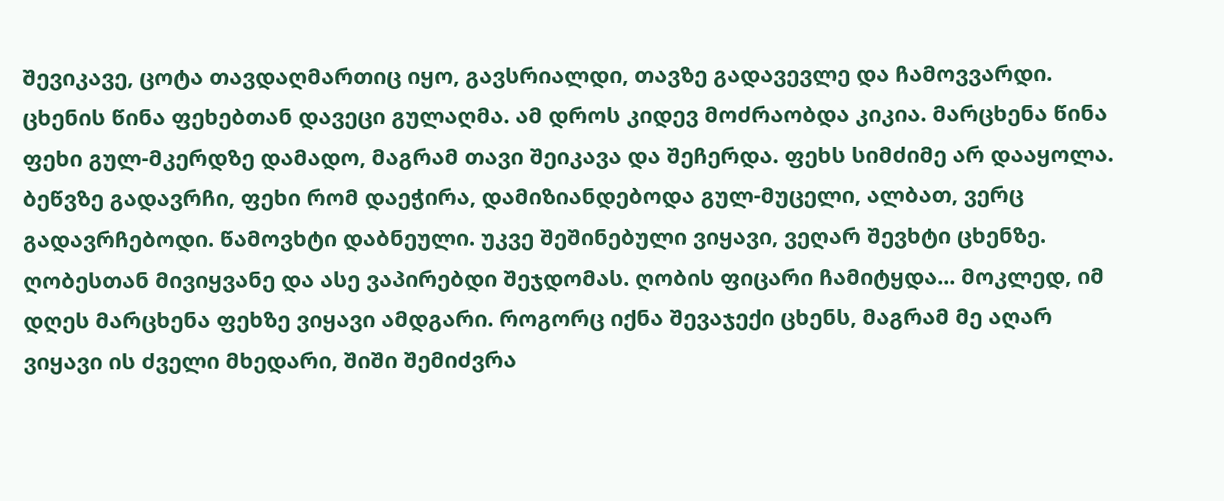შევიკავე, ცოტა თავდაღმართიც იყო, გავსრიალდი, თავზე გადავევლე და ჩამოვვარდი. ცხენის წინა ფეხებთან დავეცი გულაღმა. ამ დროს კიდევ მოძრაობდა კიკია. მარცხენა წინა ფეხი გულ-მკერდზე დამადო, მაგრამ თავი შეიკავა და შეჩერდა. ფეხს სიმძიმე არ დააყოლა. ბეწვზე გადავრჩი, ფეხი რომ დაეჭირა, დამიზიანდებოდა გულ-მუცელი, ალბათ, ვერც გადავრჩებოდი. წამოვხტი დაბნეული. უკვე შეშინებული ვიყავი, ვეღარ შევხტი ცხენზე. ღობესთან მივიყვანე და ასე ვაპირებდი შეჯდომას. ღობის ფიცარი ჩამიტყდა... მოკლედ, იმ დღეს მარცხენა ფეხზე ვიყავი ამდგარი. როგორც იქნა შევაჯექი ცხენს, მაგრამ მე აღარ ვიყავი ის ძველი მხედარი, შიში შემიძვრა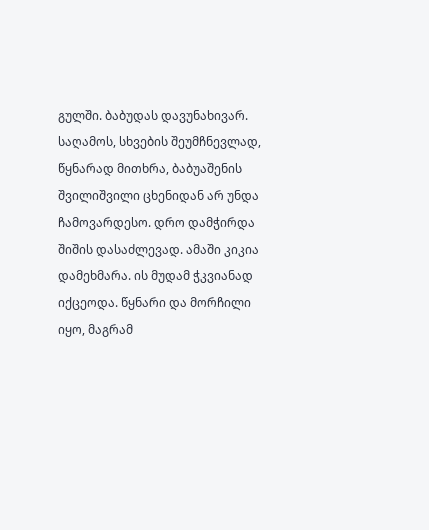გულში. ბაბუდას დავუნახივარ. საღამოს, სხვების შეუმჩნევლად, წყნარად მითხრა, ბაბუაშენის შვილიშვილი ცხენიდან არ უნდა ჩამოვარდესო. დრო დამჭირდა შიშის დასაძლევად. ამაში კიკია დამეხმარა. ის მუდამ ჭკვიანად იქცეოდა. წყნარი და მორჩილი იყო, მაგრამ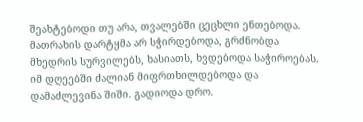შეახტებოდი თუ არა, თვალებში ცეცხლი ენთებოდა. მათრახის დარტყმა არ სჭირდებოდა, გრძნობდა მხედრის სურვილებს, ხასიათს, ხვდებოდა საჭიროებას. იმ დღეებში ძალიან მიფრთხილდებოდა და დამაძლევინა შიში. გადიოდა დრო.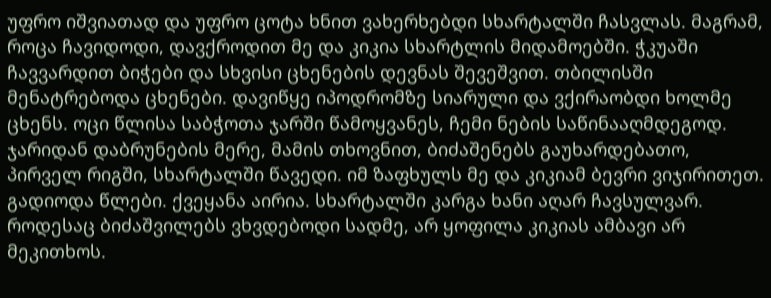უფრო იშვიათად და უფრო ცოტა ხნით ვახერხებდი სხარტალში ჩასვლას. მაგრამ, როცა ჩავიდოდი, დავქროდით მე და კიკია სხარტლის მიდამოებში. ჭკუაში ჩავვარდით ბიჭები და სხვისი ცხენების დევნას შევეშვით. თბილისში მენატრებოდა ცხენები. დავიწყე იპოდრომზე სიარული და ვქირაობდი ხოლმე ცხენს. ოცი წლისა საბჭოთა ჯარში წამოყვანეს, ჩემი ნების საწინააღმდეგოდ. ჯარიდან დაბრუნების მერე, მამის თხოვნით, ბიძაშენებს გაუხარდებათო, პირველ რიგში, სხარტალში წავედი. იმ ზაფხულს მე და კიკიამ ბევრი ვიჯირითეთ. გადიოდა წლები. ქვეყანა აირია. სხარტალში კარგა ხანი აღარ ჩავსულვარ. როდესაც ბიძაშვილებს ვხვდებოდი სადმე, არ ყოფილა კიკიას ამბავი არ მეკითხოს.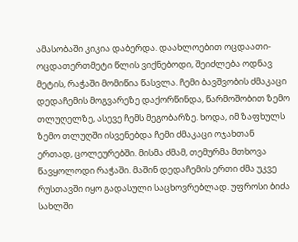ამასობაში კიკია დაბერდა. დაახლოებით ოცდაათი-ოცდათერთმეტი წლის ვიქნებოდი, შეიძლება ოდნავ მეტის, რაჭაში მომიწია წასვლა. ჩემი ბავშვობის ძმაკაცი დედაჩემის მოგვარეზე დაქორწინდა, წარმოშობით ზემო თლუღელზე, ასევე ჩემს მეგობარზე. ხოდა, იმ ზაფხულს ზემო თლუღში ისვენებდა ჩემი ძმაკაცი ოჯახთან ერთად, ცოლეურებში. მისმა ძმამ, თემურმა მთხოვა წავყოლოდი რაჭაში. მაშინ დედაჩემის ერთი ძმა უკვე რუსთავში იყო გადასული საცხოვრებლად. უფროსი ბიძა სახლში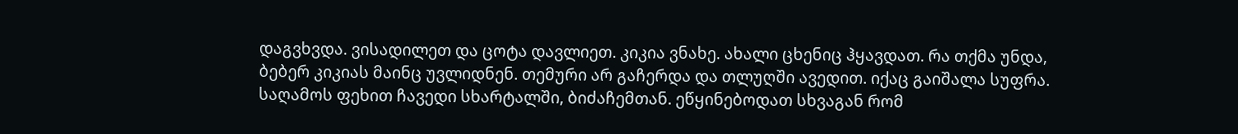დაგვხვდა. ვისადილეთ და ცოტა დავლიეთ. კიკია ვნახე. ახალი ცხენიც ჰყავდათ. რა თქმა უნდა, ბებერ კიკიას მაინც უვლიდნენ. თემური არ გაჩერდა და თლუღში ავედით. იქაც გაიშალა სუფრა. საღამოს ფეხით ჩავედი სხარტალში, ბიძაჩემთან. ეწყინებოდათ სხვაგან რომ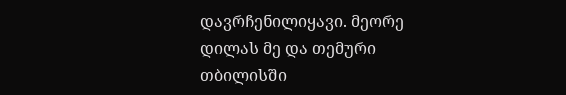დავრჩენილიყავი. მეორე დილას მე და თემური თბილისში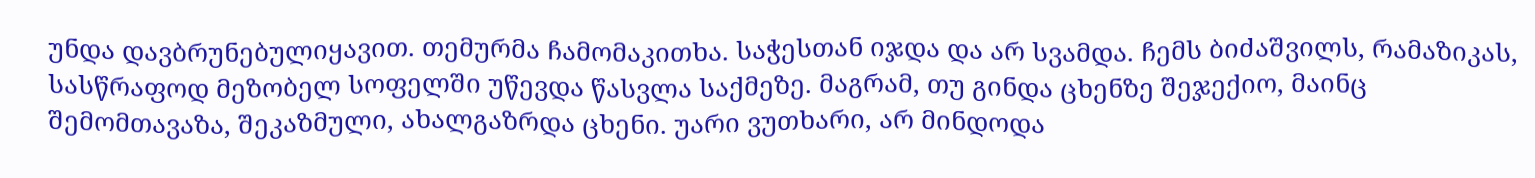უნდა დავბრუნებულიყავით. თემურმა ჩამომაკითხა. საჭესთან იჯდა და არ სვამდა. ჩემს ბიძაშვილს, რამაზიკას, სასწრაფოდ მეზობელ სოფელში უწევდა წასვლა საქმეზე. მაგრამ, თუ გინდა ცხენზე შეჯექიო, მაინც შემომთავაზა, შეკაზმული, ახალგაზრდა ცხენი. უარი ვუთხარი, არ მინდოდა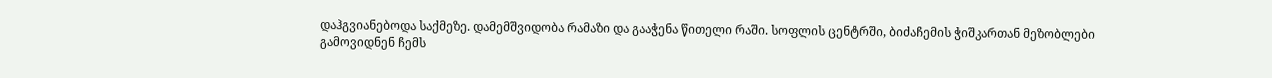დაჰგვიანებოდა საქმეზე. დამემშვიდობა რამაზი და გააჭენა წითელი რაში. სოფლის ცენტრში, ბიძაჩემის ჭიშკართან მეზობლები გამოვიდნენ ჩემს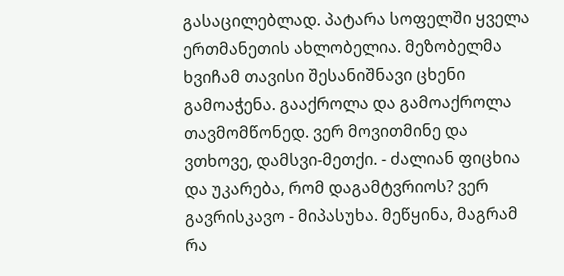გასაცილებლად. პატარა სოფელში ყველა ერთმანეთის ახლობელია. მეზობელმა ხვიჩამ თავისი შესანიშნავი ცხენი გამოაჭენა. გააქროლა და გამოაქროლა თავმომწონედ. ვერ მოვითმინე და ვთხოვე, დამსვი-მეთქი. - ძალიან ფიცხია და უკარება, რომ დაგამტვრიოს? ვერ გავრისკავო - მიპასუხა. მეწყინა, მაგრამ რა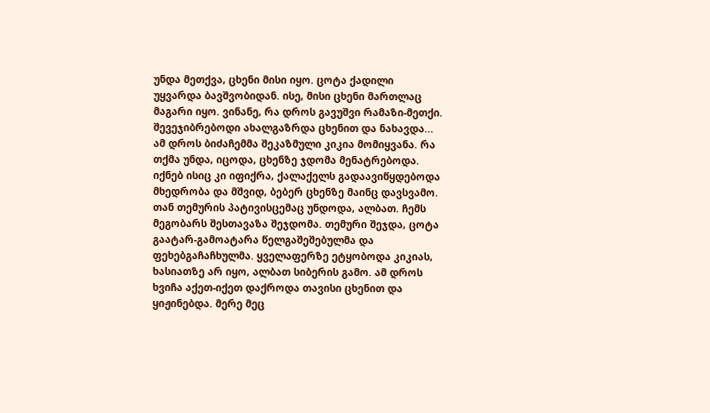უნდა მეთქვა, ცხენი მისი იყო. ცოტა ქადილი უყვარდა ბავშვობიდან. ისე, მისი ცხენი მართლაც მაგარი იყო. ვინანე, რა დროს გავუშვი რამაზი-მეთქი. შევეჯიბრებოდი ახალგაზრდა ცხენით და ნახავდა... ამ დროს ბიძაჩემმა შეკაზმული კიკია მომიყვანა. რა თქმა უნდა, იცოდა, ცხენზე ჯდომა მენატრებოდა. იქნებ ისიც კი იფიქრა, ქალაქელს გადაავიწყდებოდა მხედრობა და მშვიდ, ბებერ ცხენზე მაინც დავსვამო. თან თემურის პატივისცემაც უნდოდა, ალბათ. ჩემს მეგობარს შესთავაზა შეჯდომა. თემური შეჯდა, ცოტა გაატარ-გამოატარა წელგაშეშებულმა და ფეხებგაჩაჩხულმა. ყველაფერზე ეტყობოდა კიკიას, ხასიათზე არ იყო, ალბათ სიბერის გამო. ამ დროს ხვიჩა აქეთ-იქეთ დაქროდა თავისი ცხენით და ყიჟინებდა. მერე მეც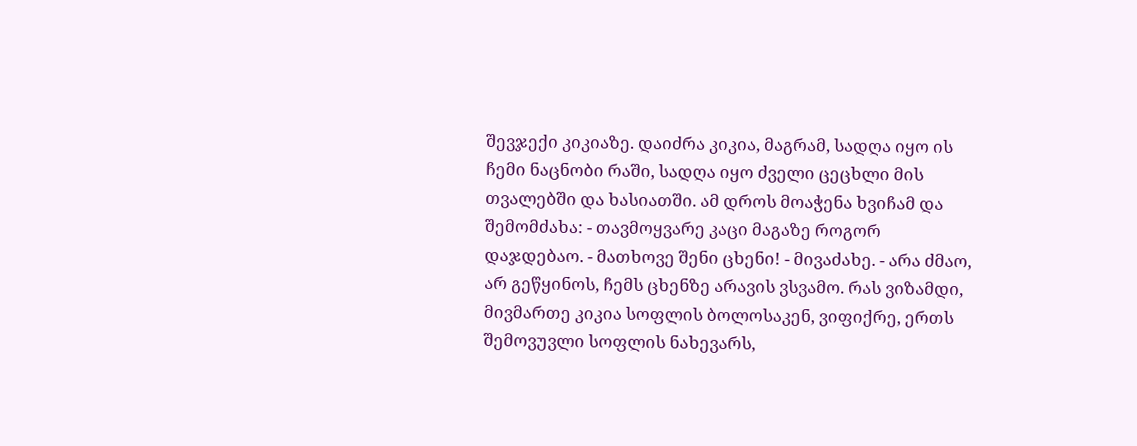შევჯექი კიკიაზე. დაიძრა კიკია, მაგრამ, სადღა იყო ის ჩემი ნაცნობი რაში, სადღა იყო ძველი ცეცხლი მის თვალებში და ხასიათში. ამ დროს მოაჭენა ხვიჩამ და შემომძახა: - თავმოყვარე კაცი მაგაზე როგორ დაჯდებაო. - მათხოვე შენი ცხენი! - მივაძახე. - არა ძმაო, არ გეწყინოს, ჩემს ცხენზე არავის ვსვამო. რას ვიზამდი, მივმართე კიკია სოფლის ბოლოსაკენ, ვიფიქრე, ერთს შემოვუვლი სოფლის ნახევარს,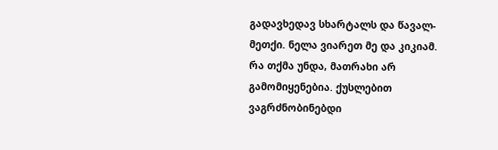გადავხედავ სხარტალს და წავალ-მეთქი. ნელა ვიარეთ მე და კიკიამ. რა თქმა უნდა, მათრახი არ გამომიყენებია. ქუსლებით ვაგრძნობინებდი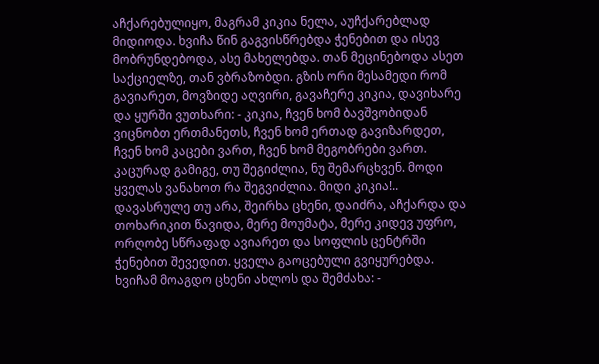აჩქარებულიყო, მაგრამ კიკია ნელა, აუჩქარებლად მიდიოდა. ხვიჩა წინ გაგვისწრებდა ჭენებით და ისევ მობრუნდებოდა, ასე მახელებდა. თან მეცინებოდა ასეთ საქციელზე, თან ვბრაზობდი. გზის ორი მესამედი რომ გავიარეთ, მოვზიდე აღვირი, გავაჩერე კიკია, დავიხარე და ყურში ვუთხარი: - კიკია, ჩვენ ხომ ბავშვობიდან ვიცნობთ ერთმანეთს, ჩვენ ხომ ერთად გავიზარდეთ, ჩვენ ხომ კაცები ვართ, ჩვენ ხომ მეგობრები ვართ. კაცურად გამიგე, თუ შეგიძლია, ნუ შემარცხვენ. მოდი ყველას ვანახოთ რა შეგვიძლია. მიდი კიკია!.. დავასრულე თუ არა, შეირხა ცხენი, დაიძრა, აჩქარდა და თოხარიკით წავიდა, მერე მოუმატა, მერე კიდევ უფრო, ორღობე სწრაფად ავიარეთ და სოფლის ცენტრში ჭენებით შევედით. ყველა გაოცებული გვიყურებდა. ხვიჩამ მოაგდო ცხენი ახლოს და შემძახა: -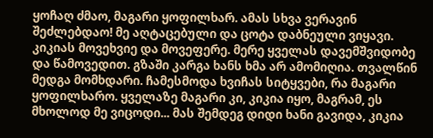ყოჩაღ ძმაო, მაგარი ყოფილხარ. ამას სხვა ვერავინ შეძლებდაო! მე აღტაცებული და ცოტა დაბნეული ვიყავი. კიკიას მოვეხვიე და მოვეფერე. მერე ყველას დავემშვიდობე და წამოვედით. გზაში კარგა ხანს ხმა არ ამომიღია. თვალწინ მედგა მომხდარი. ჩამესმოდა ხვიჩას სიტყვები, რა მაგარი ყოფილხარო. ყველაზე მაგარი კი, კიკია იყო, მაგრამ, ეს მხოლოდ მე ვიცოდი... მას შემდეგ დიდი ხანი გავიდა, კიკია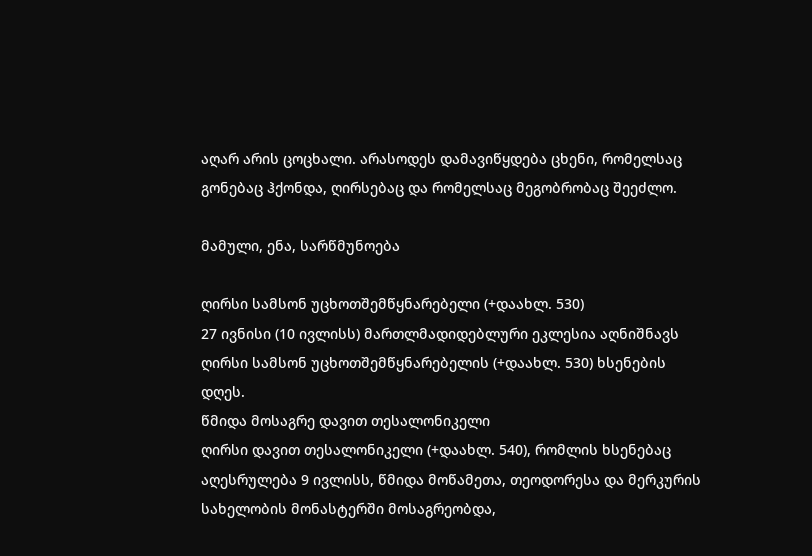აღარ არის ცოცხალი. არასოდეს დამავიწყდება ცხენი, რომელსაც გონებაც ჰქონდა, ღირსებაც და რომელსაც მეგობრობაც შეეძლო.

მამული, ენა, სარწმუნოება

ღირსი სამსონ უცხოთშემწყნარებელი (+დაახლ. 530)
27 ივნისი (10 ივლისს) მართლმადიდებლური ეკლესია აღნიშნავს ღირსი სამსონ უცხოთშემწყნარებელის (+დაახლ. 530) ხსენების დღეს.
წმიდა მოსაგრე დავით თესალონიკელი
ღირსი დავით თესალონიკელი (+დაახლ. 540), რომლის ხსენებაც აღესრულება 9 ივლისს, წმიდა მოწამეთა, თეოდორესა და მერკურის სახელობის მონასტერში მოსაგრეობდა,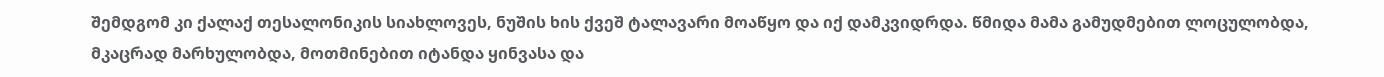შემდგომ კი ქალაქ თესალონიკის სიახლოვეს, ნუშის ხის ქვეშ ტალავარი მოაწყო და იქ დამკვიდრდა. წმიდა მამა გამუდმებით ლოცულობდა, მკაცრად მარხულობდა, მოთმინებით იტანდა ყინვასა და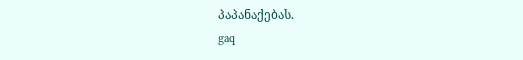პაპანაქებას.
gaq